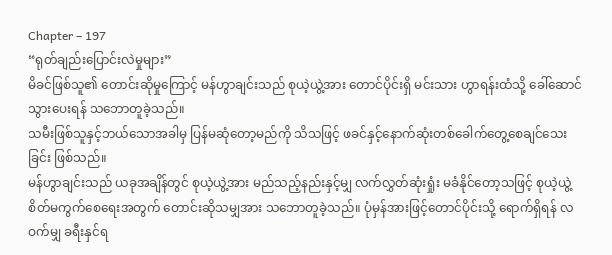Chapter – 197
“ရုတ်ချည်းပြောင်းလဲမှုများ”
မိခင်ဖြစ်သူ၏ တောင်းဆိုမှုကြောင့် မန်ဟွာချင်းသည် စုယဲ့ယွဲ့အား တောင်ပိုင်းရှိ မင်းသား ဟွာရန်းထံသို့ ခေါ်ဆောင်သွားပေးရန် သဘောတူခဲ့သည်။
သမီးဖြစ်သူနှင့်ဘယ်သောအခါမှ ပြန်မဆုံတော့မည်ကို သိသဖြင့် ဖခင်နှင့်နောက်ဆုံးတစ်ခေါက်တွေ့စေချင်သေးခြင်း ဖြစ်သည်။
မန်ဟွာချင်းသည် ယခုအချိန်တွင် စုယဲ့ယွဲ့အား မည်သည့်နည်းနှင့်မျှ လက်လွှတ်ဆုံးရှုံး မခံနိုင်တော့သဖြင့် စုယဲ့ယွဲ့ စိတ်မကွက်စေရေးအတွက် တောင်းဆိုသမျှအား သဘောတူခဲ့သည်။ ပုံမှန်အားဖြင့်တောင်ပိုင်းသို့ ရောက်ရှိရန် လဝက်မျှ ခရီးနှင်ရ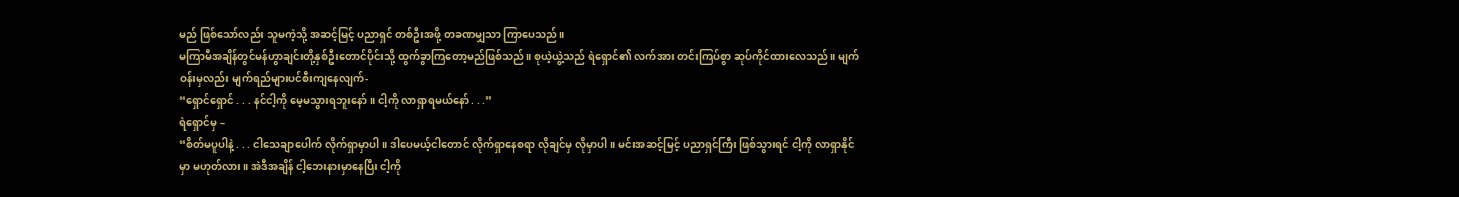မည် ဖြစ်သော်လည်း သူမကဲ့သို့ အဆင့်မြင့် ပညာရှင် တစ်ဦးအဖို့ တခဏမျှသာ ကြာပေသည်။
မကြာမီအချိန်တွင်မန်ဟွာချင်းတို့နှစ်ဦးတောင်ပိုင်းသို့ ထွက်ခွာကြတော့မည်ဖြစ်သည်။ စုယဲ့ယွဲ့သည် ရဲရှောင်၏ လက်အား တင်းကြပ်စွာ ဆုပ်ကိုင်ထားလေသည်။ မျက်ဝန်းမှလည်း မျက်ရည်များပင်စီးကျနေလျက်-
“ရှောင်ရှောင် . . . နင်ငါ့ကို မေ့မသွားရဘူးနော်။ ငါ့ကို လာရှာရမယ်နော် . . .”
ရဲရှောင်မှ –
“စိတ်မပူပါနဲ့ . . . ငါသေချာပေါက် လိုက်ရှာမှာပါ။ ဒါပေမယ့်ငါတောင် လိုက်ရှာနေစရာ လိုချင်မှ လိုမှာပါ။ မင်းအဆင့်မြင့် ပညာရှင်ကြီး ဖြစ်သွားရင် ငါ့ကို လာရှာနိုင်မှာ မဟုတ်လား။ အဲဒီအချိန် ငါ့ဘေးနားမှာနေပြီး ငါ့ကို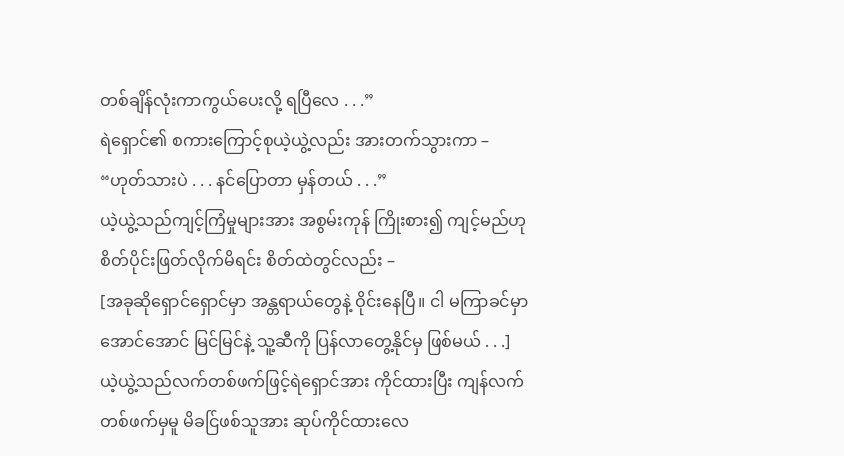တစ်ချိန်လုံးကာကွယ်ပေးလို့ ရပြီလေ . . .”
ရဲရှောင်၏ စကားကြောင့်စုယဲ့ယွဲ့လည်း အားတက်သွားကာ –
“ဟုတ်သားပဲ . . . နင်ပြောတာ မှန်တယ် . . .”
ယဲ့ယွဲ့သည်ကျင့်ကြံမှုများအား အစွမ်းကုန် ကြိုးစား၍ ကျင့်မည်ဟု စိတ်ပိုင်းဖြတ်လိုက်မိရင်း စိတ်ထဲတွင်လည်း –
[အခုဆိုရှောင်ရှောင်မှာ အန္တရာယ်တွေနဲ့ ဝိုင်းနေပြီ။ ငါ မကြာခင်မှာ အောင်အောင် မြင်မြင်နဲ့ သူ့ဆီကို ပြန်လာတွေ့နိုင်မှ ဖြစ်မယ် . . .]
ယဲ့ယွဲ့သည်လက်တစ်ဖက်ဖြင့်ရဲရှောင်အား ကိုင်ထားပြီး ကျန်လက်တစ်ဖက်မှမူ မိခင်ြဖစ်သူအား ဆုပ်ကိုင်ထားလေ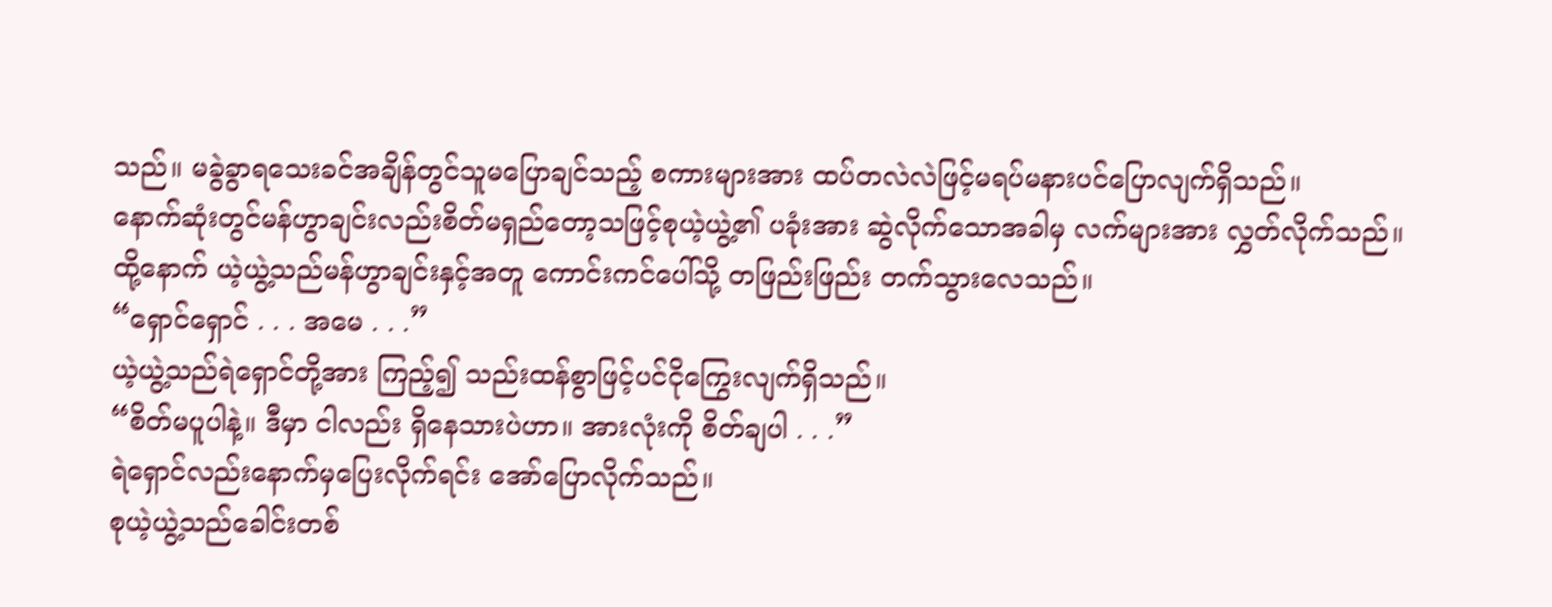သည်။ မခွဲခွာရသေးခင်အချိန်တွင်သူမပြောချင်သည့် စကားများအား ထပ်တလဲလဲဖြင့်မရပ်မနားပင်ပြောလျက်ရှိသည်။
နောက်ဆုံးတွင်မန်ဟွာချင်းလည်းစိတ်မရှည်တော့သဖြင့်စုယဲ့ယွဲ့၏ ပခုံးအား ဆွဲလိုက်သောအခါမှ လက်များအား လွှတ်လိုက်သည်။
ထို့နောက် ယဲ့ယွဲ့သည်မန်ဟွာချင်းနှင့်အတူ ကောင်းကင်ပေါ်သို့ တဖြည်းဖြည်း တက်သွားလေသည်။
“ရှောင်ရှောင် . . . အမေ . . .”
ယဲ့ယွဲ့သည်ရဲရှောင်တို့အား ကြည့်၍ သည်းထန်စွာဖြင့်ပင်ငိုကြွေးလျက်ရှိသည်။
“စိတ်မပူပါနဲ့။ ဒီမှာ ငါလည်း ရှိနေသားပဲဟာ။ အားလုံးကို စိတ်ချပါ . . .”
ရဲရှောင်လည်းနောက်မှပြေးလိုက်ရင်း အော်ပြောလိုက်သည်။
စုယဲ့ယွဲ့သည်ခေါင်းတစ်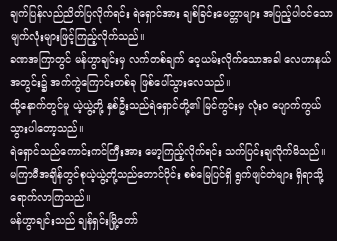ချက်ပြန်လည်ညိတ်ပြလိုက်ရင်း ရဲရှောင်အား ချစ်ခြင်းမေတ္တာများ အပြည့်ပါဝင်သော မျက်လုံးများဖြင့်ကြည့်လိုက်သည်။
ခဏအကြာတွင် မန်ဟွာချင်းမှ လက်တစ်ချက် ဝေ့ယမ်းလိုက်သောအခါ လေဟာနယ်အတွင်း၌ အက်ကွဲကြောင်းတစ်ခု ဖြစ်ပေါ်သွားလေသည်။
ထို့နောက်တွင်မူ ယဲ့ယွဲ့တို့ နှစ်ဦးသည်ရဲရှောင်တို့၏ မြင်ကွင်းမှ လုံးဝ ပျောက်ကွယ်သွားပါတော့သည်။
ရဲရှောင်သည်ကောင်းကင်ကြီးအား မော့ကြည့်လိုက်ရင်း သက်ပြင်းချလိုက်မိသည်။
မကြာမီအချိန်တွင်စုယဲ့ယွဲ့တို့သည်တောင်ပိုင်း စစ်မြေပြင်ရှိ ရွက်ဖျင်တဲများ ရှိရာသို့ ရောက်လာကြသည်။
မန်ဟွာချင်းသည် ချန်ရှင်းမြို့တော်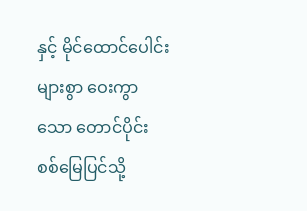နှင့် မိုင်ထောင်ပေါင်းများစွာ ဝေးကွာသော တောင်ပိုင်း စစ်မြေပြင်သို့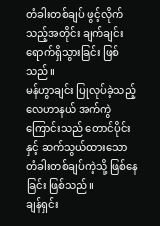တံခါးတစ်ချပ် ဖွင့်လိုက်သည့်အတိုင်း ချက်ချင်း ရောက်ရှိသွားခြင်း ဖြစ်သည်။
မန်ဟွာချင်း ပြုလုပ်ခဲ့သည့် လေဟာနယ် အက်ကွဲကြောင်းသည် တောင်ပိုင်းနှင့် ဆက်သွယ်ထားသော တံခါးတစ်ချပ်ကဲ့သို့ ဖြစ်နေခြင်း ဖြစ်သည်။
ချန်ရှင်း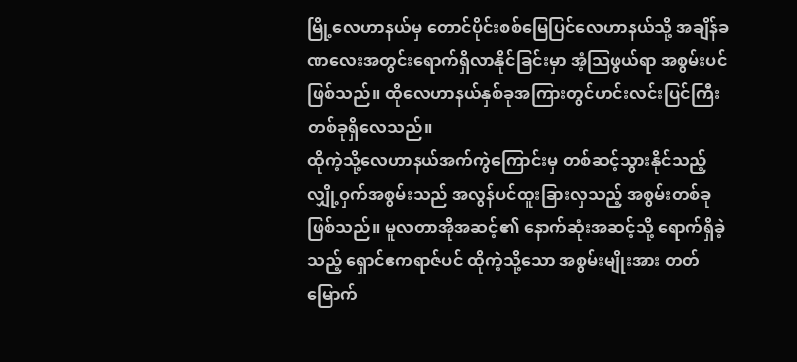မြို့လေဟာနယ်မှ တောင်ပိုင်းစစ်မြေပြင်လေဟာနယ်သို့ အချိန်ခဏလေးအတွင်းရောက်ရှိလာနိုင်ခြင်းမှာ အံ့သြဖွယ်ရာ အစွမ်းပင် ဖြစ်သည်။ ထိုလေဟာနယ်နှစ်ခုအကြားတွင်ဟင်းလင်းပြင်ကြီးတစ်ခုရှိလေသည်။
ထိုကဲ့သို့လေဟာနယ်အက်ကွဲကြောင်းမှ တစ်ဆင့်သွားနိုင်သည့်လျှို့ဝှက်အစွမ်းသည် အလွန်ပင်ထူးခြားလှသည့် အစွမ်းတစ်ခုဖြစ်သည်။ မူလတာအိုအဆင့်၏ နောက်ဆုံးအဆင့်သို့ ရောက်ရှိခဲ့သည့် ရှောင်ဧကရာဇ်ပင် ထိုကဲ့သို့သော အစွမ်းမျိုးအား တတ်မြောက်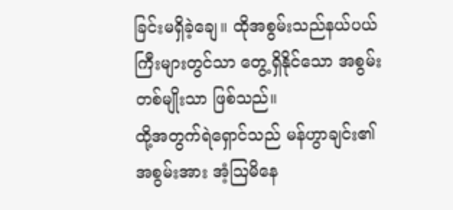ခြင်းမရှိခဲ့ချေ။ ထိုအစွမ်းသည်နယ်ပယ်ကြီးများတွင်သာ တွေ့ရှိနိုင်သော အစွမ်းတစ်မျိုးသာ ဖြစ်သည်။
ထို့အတွက်ရဲရှောင်သည် မန်ဟွာချင်း၏ အစွမ်းအား အံ့သြမိနေ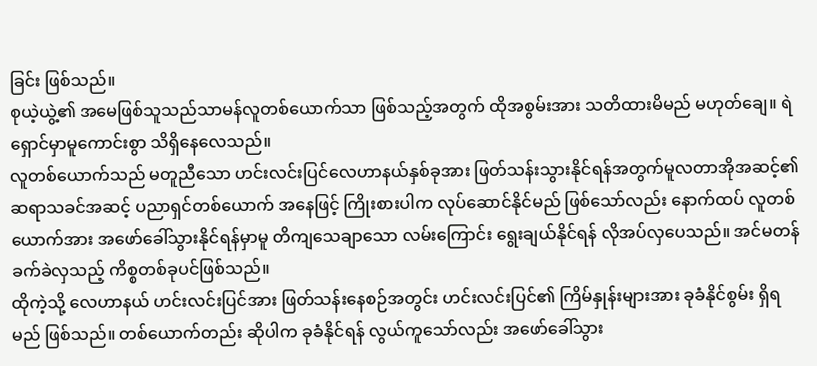ခြင်း ဖြစ်သည်။
စုယဲ့ယွဲ့၏ အမေဖြစ်သူသည်သာမန်လူတစ်ယောက်သာ ဖြစ်သည့်အတွက် ထိုအစွမ်းအား သတိထားမိမည် မဟုတ်ချေ။ ရဲရှောင်မှာမူကောင်းစွာ သိရှိနေလေသည်။
လူတစ်ယောက်သည် မတူညီသော ဟင်းလင်းပြင်လေဟာနယ်နှစ်ခုအား ဖြတ်သန်းသွားနိုင်ရန်အတွက်မူလတာအိုအဆင့်၏ ဆရာသခင်အဆင့် ပညာရှင်တစ်ယောက် အနေဖြင့် ကြိုးစားပါက လုပ်ဆောင်နိုင်မည် ဖြစ်သော်လည်း နောက်ထပ် လူတစ်ယောက်အား အဖော်ခေါ်သွားနိုင်ရန်မှာမူ တိကျသေချာသော လမ်းကြောင်း ရွေးချယ်နိုင်ရန် လိုအပ်လှပေသည်။ အင်မတန်ခက်ခဲလှသည့် ကိစ္စတစ်ခုပင်ဖြစ်သည်။
ထိုကဲ့သို့ လေဟာနယ် ဟင်းလင်းပြင်အား ဖြတ်သန်းနေစဉ်အတွင်း ဟင်းလင်းပြင်၏ ကြိမ်နှုန်းများအား ခုခံနိုင်စွမ်း ရှိရမည် ဖြစ်သည်။ တစ်ယောက်တည်း ဆိုပါက ခုခံနိုင်ရန် လွယ်ကူသော်လည်း အဖော်ခေါ်သွား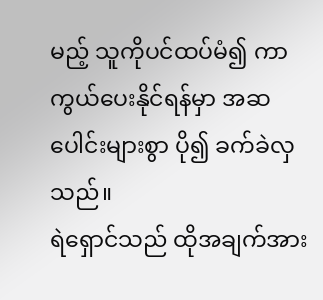မည့် သူကိုပင်ထပ်မံ၍ ကာကွယ်ပေးနိုင်ရန်မှာ အဆပေါင်းများစွာ ပို၍ ခက်ခဲလှသည်။
ရဲရှောင်သည် ထိုအချက်အား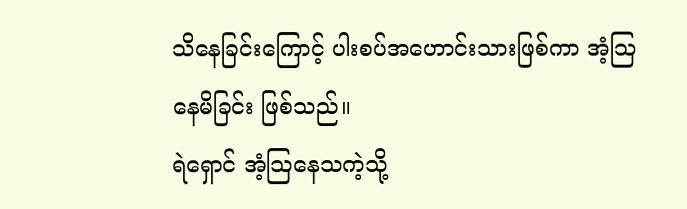သိနေခြင်းကြောင့် ပါးစပ်အဟောင်းသားဖြစ်ကာ အံ့သြနေမိခြင်း ဖြစ်သည်။
ရဲရှောင် အံ့သြနေသကဲ့သို့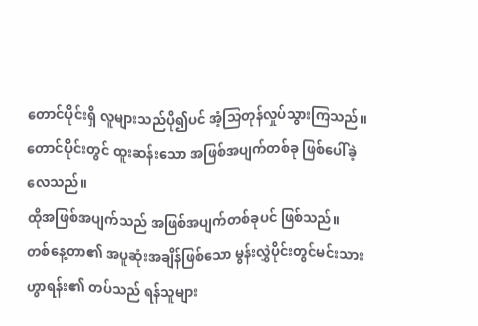တောင်ပိုင်းရှိ လူများသည်ပို၍ပင် အံ့သြတုန်လှုပ်သွားကြသည်။
တောင်ပိုင်းတွင် ထူးဆန်းသော အဖြစ်အပျက်တစ်ခု ဖြစ်ပေါ်ခဲ့လေသည်။
ထိုအဖြစ်အပျက်သည် အဖြစ်အပျက်တစ်ခုပင် ဖြစ်သည်။
တစ်နေ့တာ၏ အပူဆုံးအချိန်ဖြစ်သော မွန်းလွှဲပိုင်းတွင်မင်းသားဟွာရန်း၏ တပ်သည် ရန်သူများ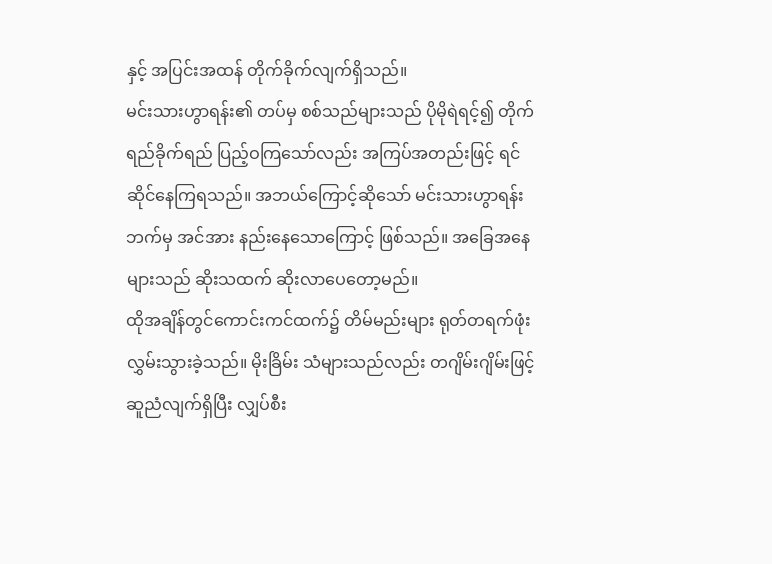နှင့် အပြင်းအထန် တိုက်ခိုက်လျက်ရှိသည်။
မင်းသားဟွာရန်း၏ တပ်မှ စစ်သည်များသည် ပိုမိုရဲရင့်၍ တိုက်ရည်ခိုက်ရည် ပြည့်ဝကြသော်လည်း အကြပ်အတည်းဖြင့် ရင်ဆိုင်နေကြရသည်။ အဘယ်ကြောင့်ဆိုသော် မင်းသားဟွာရန်းဘက်မှ အင်အား နည်းနေသောကြောင့် ဖြစ်သည်။ အခြေအနေများသည် ဆိုးသထက် ဆိုးလာပေတော့မည်။
ထိုအချိန်တွင်ကောင်းကင်ထက်၌ တိမ်မည်းများ ရုတ်တရက်ဖုံးလွှမ်းသွားခဲ့သည်။ မိုးခြိမ်း သံများသည်လည်း တဂျိမ်းဂျိမ်းဖြင့်ဆူညံလျက်ရှိပြီး လျှပ်စီး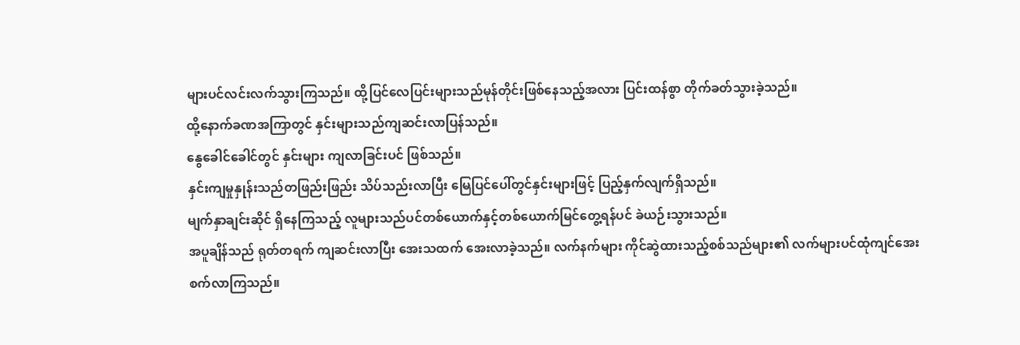များပင်လင်းလက်သွားကြသည်။ ထို့ပြင်လေပြင်းများသည်မုန်တိုင်းဖြစ်နေသည့်အလား ပြင်းထန်စွာ တိုက်ခတ်သွားခဲ့သည်။
ထို့နောက်ခဏအကြာတွင် နှင်းများသည်ကျဆင်းလာပြန်သည်။
နွေခေါင်ခေါင်တွင် နှင်းများ ကျလာခြင်းပင် ဖြစ်သည်။
နှင်းကျမှုနှုန်းသည်တဖြည်းဖြည်း သိပ်သည်းလာပြီး မြေပြင်ပေါ်တွင်နှင်းများဖြင့် ပြည့်နှက်လျက်ရှိသည်။
မျက်နှာချင်းဆိုင် ရှိနေကြသည့် လူများသည်ပင်တစ်ယောက်နှင့်တစ်ယောက်မြင်တွေ့ရန်ပင် ခဲယဉ်းသွားသည်။
အပူချိန်သည် ရုတ်တရက် ကျဆင်းလာပြီး အေးသထက် အေးလာခဲ့သည်။ လက်နက်များ ကိုင်ဆွဲထားသည့်စစ်သည်များ၏ လက်များပင်ထုံကျင်အေးစက်လာကြသည်။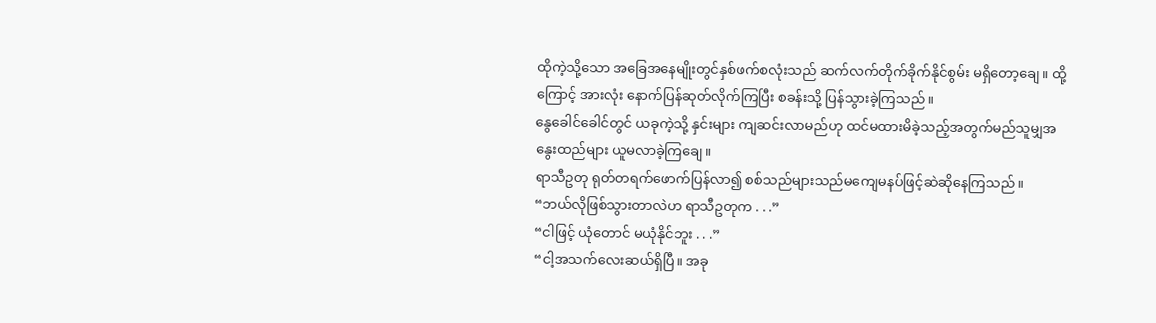ထိုကဲ့သို့သော အခြေအနေမျိုးတွင်နှစ်ဖက်စလုံးသည် ဆက်လက်တိုက်ခိုက်နိုင်စွမ်း မရှိတော့ချေ။ ထို့ကြောင့် အားလုံး နောက်ပြန်ဆုတ်လိုက်ကြပြီး စခန်းသို့ ပြန်သွားခဲ့ကြသည်။
နွေခေါင်ခေါင်တွင် ယခုကဲ့သို့ နှင်းများ ကျဆင်းလာမည်ဟု ထင်မထားမိခဲ့သည့်အတွက်မည်သူမျှအနွေးထည်များ ယူမလာခဲ့ကြချေ။
ရာသီဥတု ရုတ်တရက်ဖောက်ပြန်လာ၍ စစ်သည်များသည်မကျေမနပ်ဖြင့်ဆဲဆိုနေကြသည်။
“ဘယ်လိုဖြစ်သွားတာလဲဟ ရာသီဥတုက . . .”
“ငါဖြင့် ယုံတောင် မယုံနိုင်ဘူး . . .”
“ငါ့အသက်လေးဆယ်ရှိပြီ။ အခု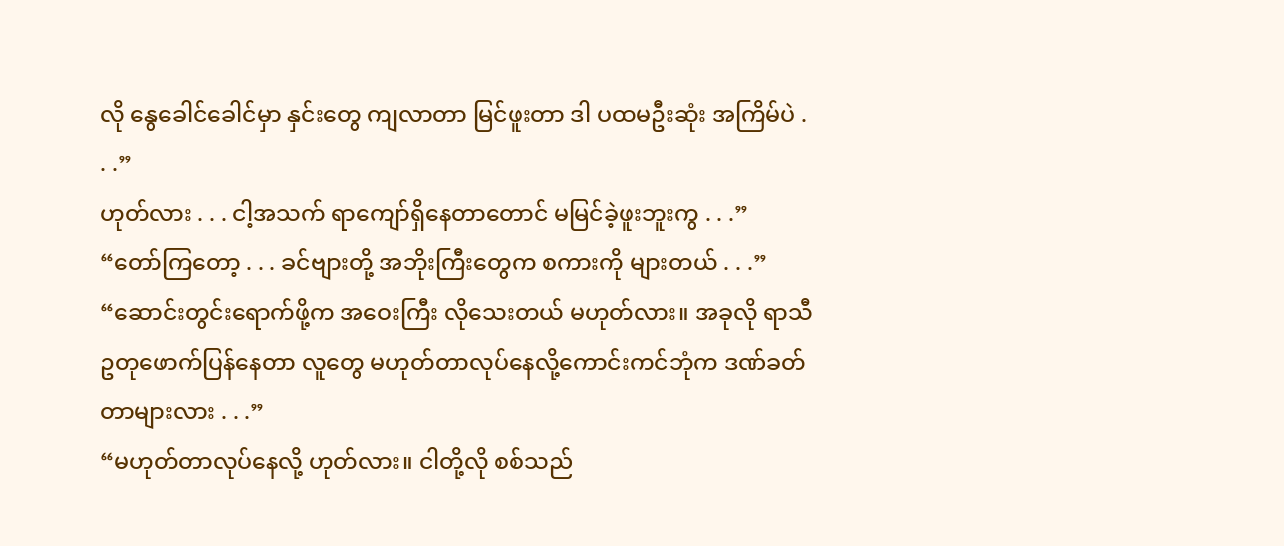လို နွေခေါင်ခေါင်မှာ နှင်းတွေ ကျလာတာ မြင်ဖူးတာ ဒါ ပထမဦးဆုံး အကြိမ်ပဲ . . .”
ဟုတ်လား . . . ငါ့အသက် ရာကျော်ရှိနေတာတောင် မမြင်ခဲ့ဖူးဘူးကွ . . .”
“တော်ကြတော့ . . . ခင်ဗျားတို့ အဘိုးကြီးတွေက စကားကို များတယ် . . .”
“ဆောင်းတွင်းရောက်ဖို့က အဝေးကြီး လိုသေးတယ် မဟုတ်လား။ အခုလို ရာသီဥတုဖောက်ပြန်နေတာ လူတွေ မဟုတ်တာလုပ်နေလို့ကောင်းကင်ဘုံက ဒဏ်ခတ်တာများလား . . .”
“မဟုတ်တာလုပ်နေလို့ ဟုတ်လား။ ငါတို့လို စစ်သည်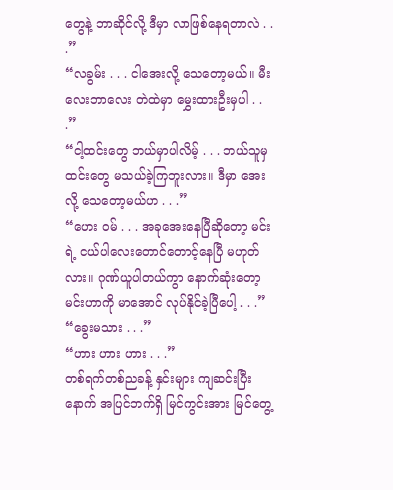တွေနဲ့ ဘာဆိုင်လို့ ဒီမှာ လာဖြစ်နေရတာလဲ . . .”
“လခွမ်း . . . ငါအေးလို့ သေတော့မယ်။ မီးလေးဘာလေး တဲထဲမှာ မွှေးထားဦးမှပါ . . .”
“ငါ့ထင်းတွေ ဘယ်မှာပါလိမ့် . . . ဘယ်သူမှ ထင်းတွေ မသယ်ခဲ့ကြဘူးလား။ ဒီမှာ အေးလို့ သေတော့မယ်ဟ . . .”
“ဟေး ဝမ် . . . အခုအေးနေပြီဆိုတော့ မင်းရဲ့ ငယ်ပါလေးတောင်တောင့်နေပြီ မဟုတ်လား။ ဂုဏ်ယူပါတယ်ကွာ နောက်ဆုံးတော့ မင်းဟာကို မာအောင် လုပ်နိုင်ခဲ့ပြီပေါ့ . . .”
“ခွေးမသား . . .”
“ဟား ဟား ဟား . . .”
တစ်ရက်တစ်ညခန့် နှင်းများ ကျဆင်းပြီးနောက် အပြင်ဘက်ရှိ မြင်ကွင်းအား မြင်တွေ့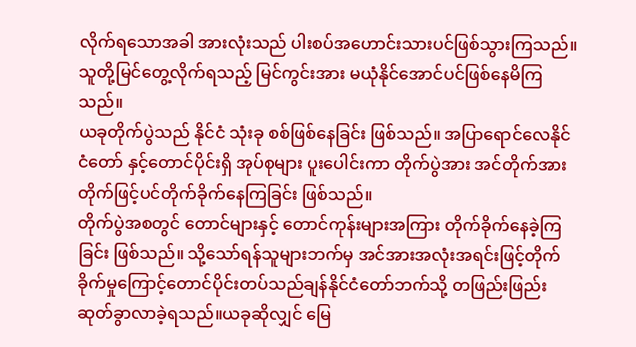လိုက်ရသောအခါ အားလုံးသည် ပါးစပ်အဟောင်းသားပင်ဖြစ်သွားကြသည်။
သူတို့မြင်တွေ့လိုက်ရသည့် မြင်ကွင်းအား မယုံနိုင်အောင်ပင်ဖြစ်နေမိကြသည်။
ယခုတိုက်ပွဲသည် နိုင်ငံ သုံးခု စစ်ဖြစ်နေခြင်း ဖြစ်သည်။ အပြာရောင်လေနိုင်ငံတော် နှင့်တောင်ပိုင်းရှိ အုပ်စုများ ပူးပေါင်းကာ တိုက်ပွဲအား အင်တိုက်အားတိုက်ဖြင့်ပင်တိုက်ခိုက်နေကြခြင်း ဖြစ်သည်။
တိုက်ပွဲအစတွင် တောင်များနှင့် တောင်ကုန်းများအကြား တိုက်ခိုက်နေခဲ့ကြခြင်း ဖြစ်သည်။ သို့သော်ရန်သူများဘက်မှ အင်အားအလုံးအရင်းဖြင့်တိုက်ခိုက်မှုကြောင့်တောင်ပိုင်းတပ်သည်ချန်နိုင်ငံတော်ဘက်သို့ တဖြည်းဖြည်း ဆုတ်ခွာလာခဲ့ရသည်။ယခုဆိုလျှင် မြေ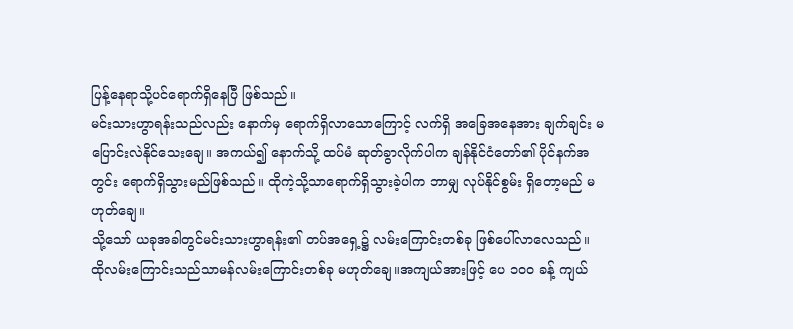ပြန့်နေရာသို့ပင်ရောက်ရှိနေပြီ ဖြစ်သည်။
မင်းသားဟွာရန်းသည်လည်း နောက်မှ ရောက်ရှိလာသောကြောင့် လက်ရှိ အခြေအနေအား ချက်ချင်း မပြောင်းလဲနိုင်သေးချေ။ အကယ်၍ နောက်သို့ ထပ်မံ ဆုတ်ခွာလိုက်ပါက ချန်နိုင်ငံတော်၏ ပိုင်နက်အတွင်း ရောက်ရှိသွားမည်ဖြစ်သည်။ ထိုကဲ့သို့သာရောက်ရှိသွားခဲ့ပါက ဘာမျှ လုပ်နိုင်စွမ်း ရှိတော့မည် မဟုတ်ချေ။
သို့သော် ယခုအခါတွင်မင်းသားဟွာရန်း၏ တပ်အရှေ့၌ လမ်းကြောင်းတစ်ခု ဖြစ်ပေါ်လာလေသည်။
ထိုလမ်းကြောင်းသည်သာမန်လမ်းကြောင်းတစ်ခု မဟုတ်ချေ။အကျယ်အားဖြင့် ပေ ၁၀၀ ခန့် ကျယ်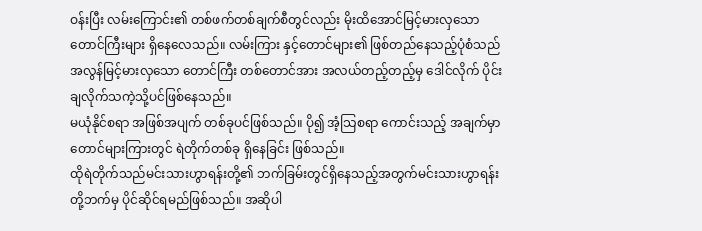ဝန်းပြီး လမ်းကြောင်း၏ တစ်ဖက်တစ်ချက်စီတွင်လည်း မိုးထိအောင်မြင့်မားလှသော တောင်ကြီးများ ရှိနေလေသည်။ လမ်းကြား နှင့်တောင်များ၏ ဖြစ်တည်နေသည့်ပုံစံသည်အလွန်မြင့်မားလှသော တောင်ကြီး တစ်တောင်အား အလယ်တည့်တည့်မှ ဒေါင်လိုက် ပိုင်းချလိုက်သကဲ့သို့ပင်ဖြစ်နေသည်။
မယုံနိုင်စရာ အဖြစ်အပျက် တစ်ခုပင်ဖြစ်သည်။ ပို၍ အံ့သြစရာ ကောင်းသည့် အချက်မှာ တောင်များကြားတွင် ရဲတိုက်တစ်ခု ရှိနေခြင်း ဖြစ်သည်။
ထိုရဲတိုက်သည်မင်းသားဟွာရန်းတို့၏ ဘက်ခြမ်းတွင်ရှိနေသည့်အတွက်မင်းသားဟွာရန်းတို့ဘက်မှ ပိုင်ဆိုင်ရမည်ဖြစ်သည်။ အဆိုပါ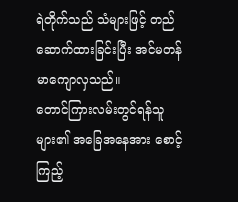ရဲတိုက်သည် သံများဖြင့် တည်ဆောက်ထားခြင်းပြီး အင်မတန် မာကျောလှသည်။
တောင်ကြားလမ်းတွင်ရန်သူများ၏ အခြေအနေအား စောင့်ကြည့်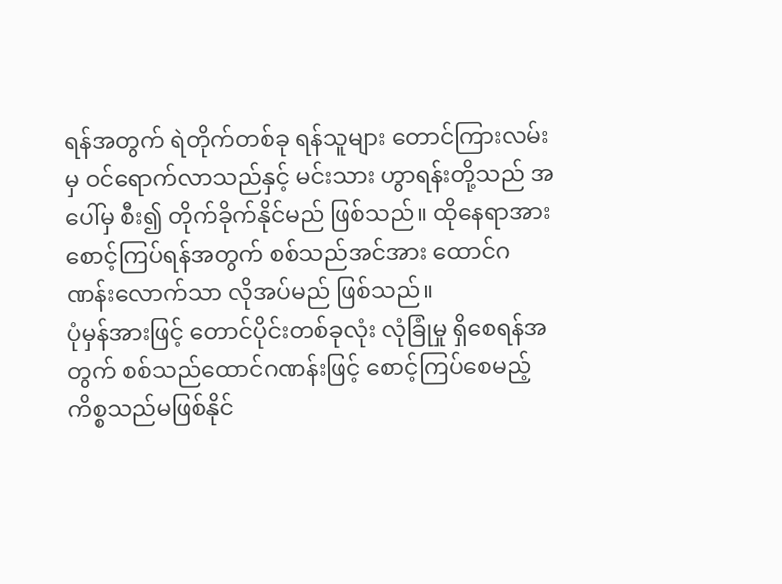ရန်အတွက် ရဲတိုက်တစ်ခု ရန်သူများ တောင်ကြားလမ်းမှ ဝင်ရောက်လာသည်နှင့် မင်းသား ဟွာရန်းတို့သည် အပေါ်မှ စီး၍ တိုက်ခိုက်နိုင်မည် ဖြစ်သည်။ ထိုနေရာအား စောင့်ကြပ်ရန်အတွက် စစ်သည်အင်အား ထောင်ဂဏန်းလောက်သာ လိုအပ်မည် ဖြစ်သည်။
ပုံမှန်အားဖြင့် တောင်ပိုင်းတစ်ခုလုံး လုံခြုံမှု ရှိစေရန်အတွက် စစ်သည်ထောင်ဂဏန်းဖြင့် စောင့်ကြပ်စေမည့်ကိစ္စသည်မဖြစ်နိုင်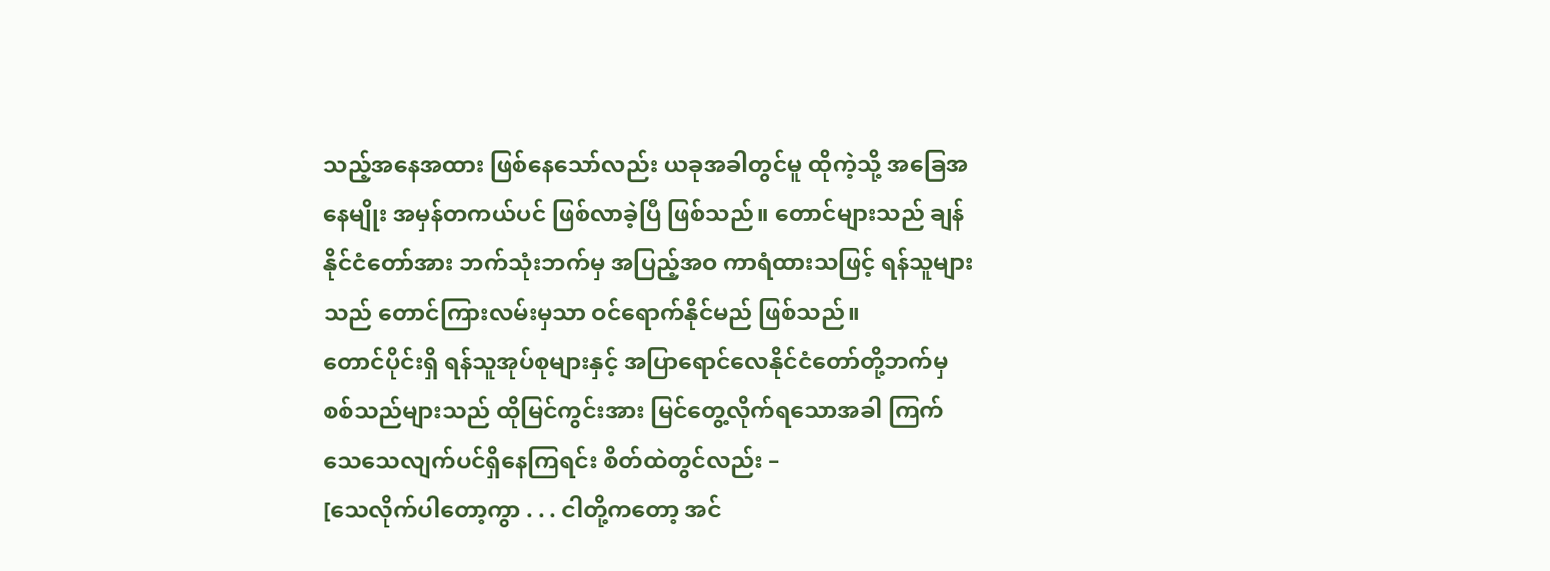သည့်အနေအထား ဖြစ်နေသော်လည်း ယခုအခါတွင်မူ ထိုကဲ့သို့ အခြေအနေမျိုး အမှန်တကယ်ပင် ဖြစ်လာခဲ့ပြီ ဖြစ်သည်။ တောင်များသည် ချန်နိုင်ငံတော်အား ဘက်သုံးဘက်မှ အပြည့်အဝ ကာရံထားသဖြင့် ရန်သူများသည် တောင်ကြားလမ်းမှသာ ဝင်ရောက်နိုင်မည် ဖြစ်သည်။
တောင်ပိုင်းရှိ ရန်သူအုပ်စုများနှင့် အပြာရောင်လေနိုင်ငံတော်တို့ဘက်မှ စစ်သည်များသည် ထိုမြင်ကွင်းအား မြင်တွေ့လိုက်ရသောအခါ ကြက်သေသေလျက်ပင်ရှိနေကြရင်း စိတ်ထဲတွင်လည်း –
[သေလိုက်ပါတော့ကွာ . . . ငါတို့ကတော့ အင်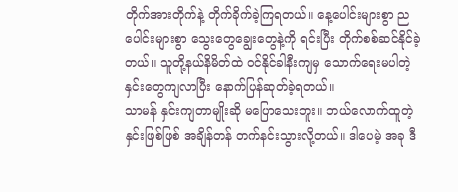တိုက်အားတိုက်နဲ့ တိုက်ခိုက်ခဲ့ကြရတယ်။ နေ့ပေါင်းများစွာ ညပေါင်းများစွာ သွေးတွေချွေးတွေနဲ့ကို ရင်းပြီး တိုက်စစ်ဆင်နိုင်ခဲ့တယ်။ သူတို့နယ်နိမိတ်ထဲ ဝင်နိုင်ခါနီးကျမှ သောက်ရေးမပါတဲ့ နှင်းတွေကျလာပြီး နောက်ပြန်ဆုတ်ခဲ့ရတယ်။
သာမန် နှင်းကျတာမျိုးဆို မပြောသေးဘူး။ ဘယ်လောက်ထူတဲ့ နှင်းဖြစ်ဖြစ် အချိန်တန် တက်နင်းသွားလို့တယ်။ ဒါပေမဲ့ အခု ဒီ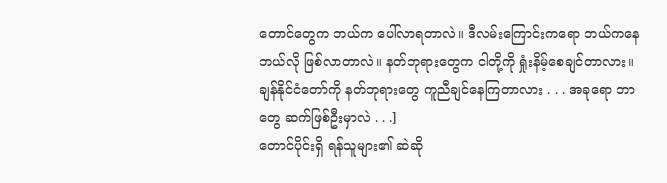တောင်တွေက ဘယ်က ပေါ်လာရတာလဲ။ ဒီလမ်းကြောင်းကရော ဘယ်ကနေဘယ်လို ဖြစ်လာတာလဲ။ နတ်ဘုရားတွေက ငါတို့ကို ရှုံးနိမ့်စေချင်တာလား။ ချန်နိုင်ငံတော်ကို နတ်ဘုရားတွေ ကူညီချင်နေကြတာလား . . . အခုရော ဘာတွေ ဆက်ဖြစ်ဦးမှာလဲ . . .]
တောင်ပိုင်းရှိ ရန်သူများ၏ ဆဲဆို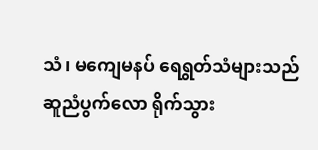သံ၊ မကျေမနပ် ရေရွတ်သံများသည် ဆူညံပွက်လော ရိုက်သွား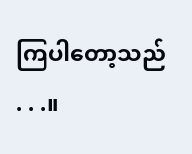ကြပါတော့သည် . . .။